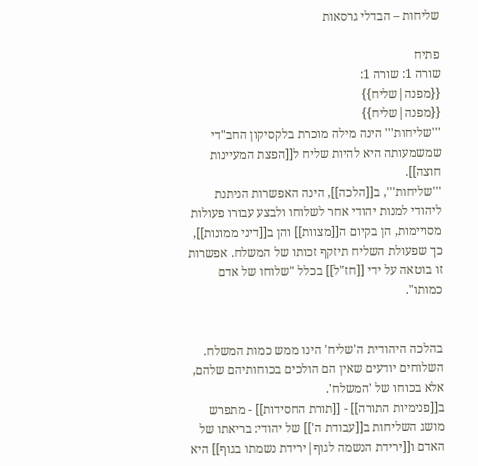שליחות – הבדלי גרסאות

פתיח
שורה 1: שורה 1:
{{מפנה|שליח}}
{{מפנה|שליח}}
'''שליחות''' הינה מילה מוכרת בלקסיקון החב"די שמשמעותה היא להיות שליח ל[[הפצת המעיינות חוצה]].
'''שליחות''', ב[[הלכה]], הינה האפשרות הניתנת ליהודי למנות יהודי אחר לשלוחו ולבצע עבורו פעולות מסויימות, הן בקיום ה[[מצוות]] והן ב[[דיני ממונות]], כך שפעולת השליח תיזקף זכותו של המשלח. אפשרות זו בוטאה על ידי [[חז"ל]] בכלל "שלוחו של אדם כמותו".


בהלכה היהודית ה'שליח' הינו ממש כמות המשלח. השלוחים יודעים שאין הם הולכים בכוחותיהם שלהם, אלא בכוחו של 'המשלח'.
ב[[פנימיות התורה]] - [[תורת החסידות]] - מתפרש מושג השליחות ב[[עבודת ה']] של יהודי: בריאתו של האדם ו[[ירידת הנשמה לגוף|ירידת נשמתו בגוף]] היא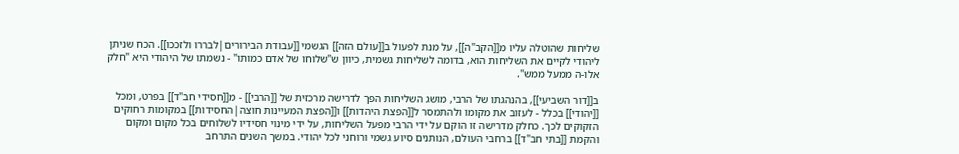שליחות שהוטלה עליו מ[[הקב"ה]], על מנת לפעול ב[[עולם הזה]] הגשמי [[עבודת הבירורים|לבררו ולזככו]]. הכח שניתן ליהודי לקיים את השליחות הוא, בדומה לשליחות גשמית, כיוון ש"שלוחו של אדם כמותו" - נשמתו של היהודי היא "חלק אלו-ה ממעל ממש".

ב[[דור השביעי]], בהנהגתו של הרבי, מושג השליחות הפך לדרישה מרכזית של [[הרבי]] - מ[[חסידי חב"ד]] בפרט, ומכל [[יהודי]] בכלל - לעזוב את מקומו ולהתמסר ל[[הפצת היהדות]] ו[[הפצת המעיינות חוצה|החסידות]] במקומות רחוקים הזקוקים לכך. כחלק מדרישה זו הוקם על ידי הרבי מפעל השליחות, על ידי מינוי חסידיו לשלוחים בכל מקום ומקום והקמת [[בתי חב"ד]] ברחבי העולם, הנותנים סיוע גשמי ורוחני לכל יהודי. במשך השנים התרחב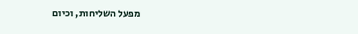מפעל השליחות, וכיום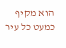הוא מקיף כמעט כל עיר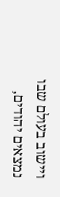ויישוב בעולם שבו נמצאים יהודים,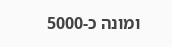ומונה כ-5000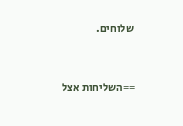שלוחים.


==השליחות אצל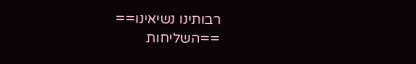רבותינו נשיאינו==
==השליחות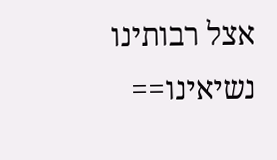אצל רבותינו נשיאינו==